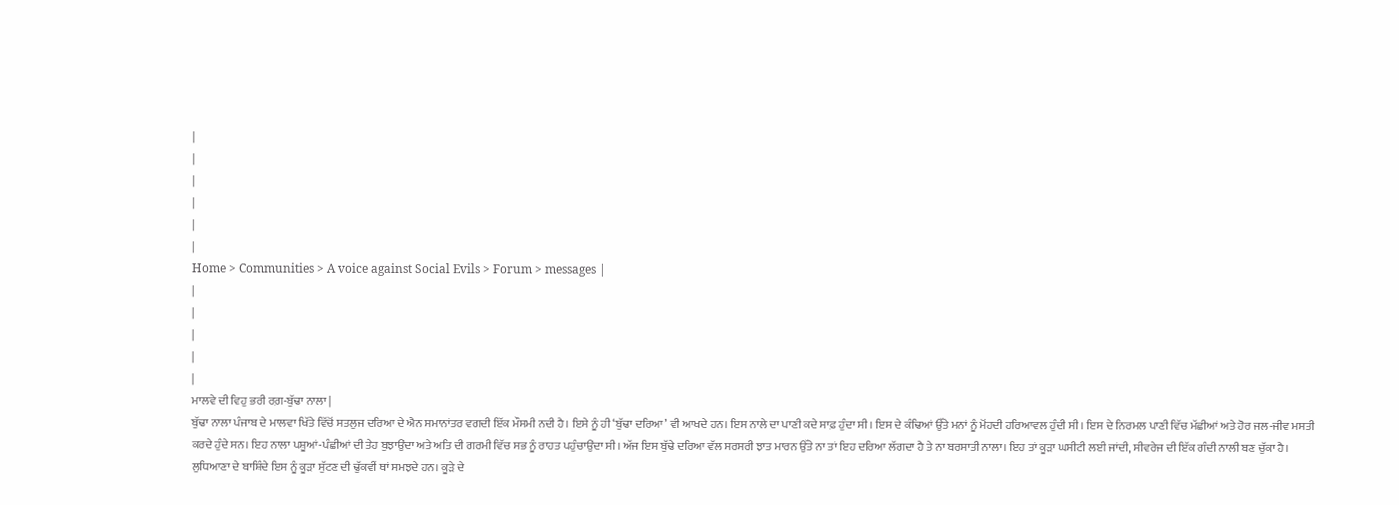|
|
|
|
|
|
Home > Communities > A voice against Social Evils > Forum > messages |
|
|
|
|
|
ਮਾਲਵੇ ਦੀ ਵਿਹੁ ਭਰੀ ਰਗ਼-ਬੁੱਢਾ ਨਾਲਾ |
ਬੁੱਢਾ ਨਾਲਾ ਪੰਜਾਬ ਦੇ ਮਾਲਵਾ ਖਿੱਤੇ ਵਿੱਚੋਂ ਸਤਲੁਜ ਦਰਿਆ ਦੇ ਐਨ ਸਮਾਨਾਂਤਰ ਵਗਦੀ ਇੱਕ ਮੌਸਮੀ ਨਦੀ ਹੈ। ਇਸੇ ਨੂੰ ਹੀ ‘ਬੁੱਢਾ ਦਰਿਆ’ ਵੀ ਆਖਦੇ ਹਨ। ਇਸ ਨਾਲੇ ਦਾ ਪਾਣੀ ਕਦੇ ਸਾਫ਼ ਹੁੰਦਾ ਸੀ। ਇਸ ਦੇ ਕੰਢਿਆਂ ਉੱਤੇ ਮਨਾਂ ਨੂੰ ਮੋਂਹਦੀ ਹਰਿਆਵਲ ਹੁੰਦੀ ਸੀ। ਇਸ ਦੇ ਨਿਰਮਲ ਪਾਣੀ ਵਿੱਚ ਮੱਛੀਆਂ ਅਤੇ ਹੋਰ ਜਲ-ਜੀਵ ਮਸਤੀ ਕਰਦੇ ਹੁੰਦੇ ਸਨ। ਇਹ ਨਾਲਾ ਪਸ਼ੂਆਂ-ਪੰਛੀਆਂ ਦੀ ਤੇਹ ਬੁਝਾਉਂਦਾ ਅਤੇ ਅਤਿ ਦੀ ਗਰਮੀ ਵਿੱਚ ਸਭ ਨੂੰ ਰਾਹਤ ਪਹੁੰਚਾਉਂਦਾ ਸੀ। ਅੱਜ ਇਸ ਬੁੱਢੇ ਦਰਿਆ ਵੱਲ ਸਰਸਰੀ ਝਾਤ ਮਾਰਨ ਉੱਤੇ ਨਾ ਤਾਂ ਇਹ ਦਰਿਆ ਲੱਗਦਾ ਹੈ ਤੇ ਨਾ ਬਰਸਾਤੀ ਨਾਲਾ। ਇਹ ਤਾਂ ਕੂੜਾ ਘਸੀਟੀ ਲਈ ਜਾਂਦੀ, ਸੀਵਰੇਜ ਦੀ ਇੱਕ ਗੰਦੀ ਨਾਲੀ ਬਣ ਚੁੱਕਾ ਹੈ। ਲੁਧਿਆਣਾ ਦੇ ਬਾਸ਼ਿੰਦੇ ਇਸ ਨੂੰ ਕੂੜਾ ਸੁੱਟਣ ਦੀ ਢੁੱਕਵੀਂ ਥਾਂ ਸਮਝਦੇ ਹਨ। ਕੂੜੇ ਦੇ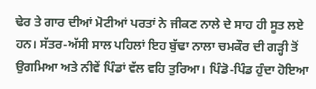ਢੇਰ ਤੇ ਗਾਰ ਦੀਆਂ ਮੋਟੀਆਂ ਪਰਤਾਂ ਨੇ ਜੀਕਣ ਨਾਲੇ ਦੇ ਸਾਹ ਹੀ ਸੂਤ ਲਏ ਹਨ। ਸੱਤਰ-ਅੱਸੀ ਸਾਲ ਪਹਿਲਾਂ ਇਹ ਬੁੱਢਾ ਨਾਲਾ ਚਮਕੌਰ ਦੀ ਗੜ੍ਹੀ ਤੋਂ ਉਗਮਿਆ ਅਤੇ ਨੀਵੇਂ ਪਿੰਡਾਂ ਵੱਲ ਵਹਿ ਤੁਰਿਆ। ਪਿੰਡੋ-ਪਿੰਡ ਹੁੰਦਾ ਹੋਇਆ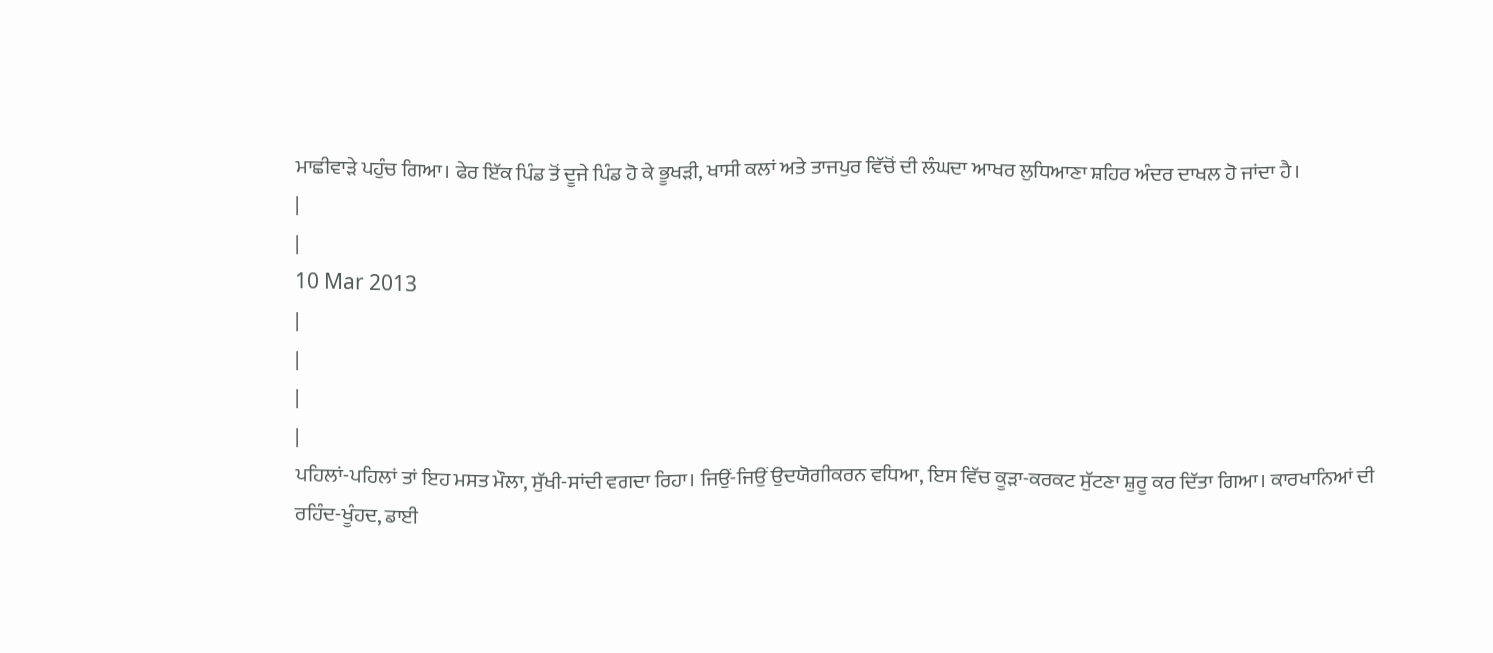ਮਾਛੀਵਾੜੇ ਪਹੁੰਚ ਗਿਆ। ਫੇਰ ਇੱਕ ਪਿੰਡ ਤੋਂ ਦੂਜੇ ਪਿੰਡ ਹੋ ਕੇ ਭੂਖੜੀ, ਖਾਸੀ ਕਲਾਂ ਅਤੇ ਤਾਜਪੁਰ ਵਿੱਚੋਂ ਦੀ ਲੰਘਦਾ ਆਖਰ ਲੁਧਿਆਣਾ ਸ਼ਹਿਰ ਅੰਦਰ ਦਾਖਲ ਹੋ ਜਾਂਦਾ ਹੈ।
|
|
10 Mar 2013
|
|
|
|
ਪਹਿਲਾਂ-ਪਹਿਲਾਂ ਤਾਂ ਇਹ ਮਸਤ ਮੌਲਾ, ਸੁੱਖੀ-ਸਾਂਦੀ ਵਗਦਾ ਰਿਹਾ। ਜਿਉਂ-ਜਿਉਂ ਉਦਯੋਗੀਕਰਨ ਵਧਿਆ, ਇਸ ਵਿੱਚ ਕੂੜਾ-ਕਰਕਟ ਸੁੱਟਣਾ ਸ਼ੁਰੂ ਕਰ ਦਿੱਤਾ ਗਿਆ। ਕਾਰਖਾਨਿਆਂ ਦੀ ਰਹਿੰਦ-ਖੂੰਹਦ, ਡਾਈ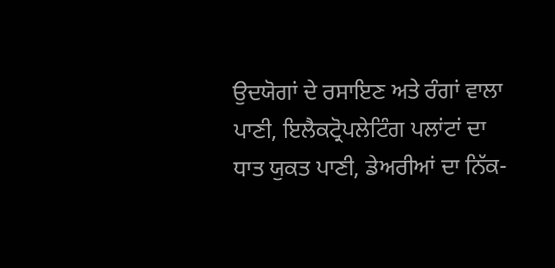ਉਦਯੋਗਾਂ ਦੇ ਰਸਾਇਣ ਅਤੇ ਰੰਗਾਂ ਵਾਲਾ ਪਾਣੀ, ਇਲੈਕਟ੍ਰੋਪਲੇਟਿੰਗ ਪਲਾਂਟਾਂ ਦਾ ਧਾਤ ਯੁਕਤ ਪਾਣੀ, ਡੇਅਰੀਆਂ ਦਾ ਨਿੱਕ-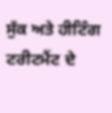ਸੁੱਕ ਅਤੇ ਹੀਟਿੰਗ ਟਰੀਟਮੈਂਟ ਦੇ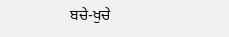ਬਚੇ-ਖੁਚੇ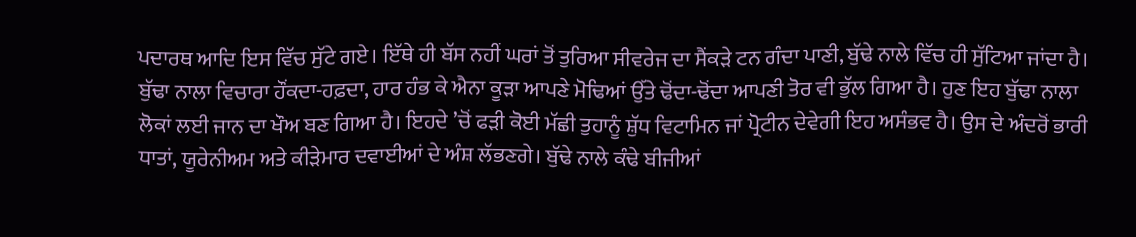ਪਦਾਰਥ ਆਦਿ ਇਸ ਵਿੱਚ ਸੁੱਟੇ ਗਏ। ਇੱਥੇ ਹੀ ਬੱਸ ਨਹੀਂ ਘਰਾਂ ਤੋਂ ਤੁਰਿਆ ਸੀਵਰੇਜ ਦਾ ਸੈਂਕੜੇ ਟਨ ਗੰਦਾ ਪਾਣੀ, ਬੁੱਢੇ ਨਾਲੇ ਵਿੱਚ ਹੀ ਸੁੱਟਿਆ ਜਾਂਦਾ ਹੈ। ਬੁੱਢਾ ਨਾਲਾ ਵਿਚਾਰਾ ਹੌਂਕਦਾ-ਹਫ਼ਦਾ, ਹਾਰ ਹੰਭ ਕੇ ਐਨਾ ਕੂੜਾ ਆਪਣੇ ਮੋਢਿਆਂ ਉੱਤੇ ਢੋਂਦਾ-ਢੋਂਦਾ ਆਪਣੀ ਤੋਰ ਵੀ ਭੁੱਲ ਗਿਆ ਹੈ। ਹੁਣ ਇਹ ਬੁੱਢਾ ਨਾਲਾ ਲੋਕਾਂ ਲਈ ਜਾਨ ਦਾ ਖੌਅ ਬਣ ਗਿਆ ਹੈ। ਇਹਦੇ ’ਚੋਂ ਫੜੀ ਕੋਈ ਮੱਛੀ ਤੁਹਾਨੂੰ ਸ਼ੁੱਧ ਵਿਟਾਮਿਨ ਜਾਂ ਪ੍ਰੋਟੀਨ ਦੇਵੇਗੀ ਇਹ ਅਸੰਭਵ ਹੈ। ਉਸ ਦੇ ਅੰਦਰੋਂ ਭਾਰੀ ਧਾਤਾਂ, ਯੂਰੇਨੀਅਮ ਅਤੇ ਕੀੜੇਮਾਰ ਦਵਾਈਆਂ ਦੇ ਅੰਸ਼ ਲੱਭਣਗੇ। ਬੁੱਢੇ ਨਾਲੇ ਕੰਢੇ ਬੀਜੀਆਂ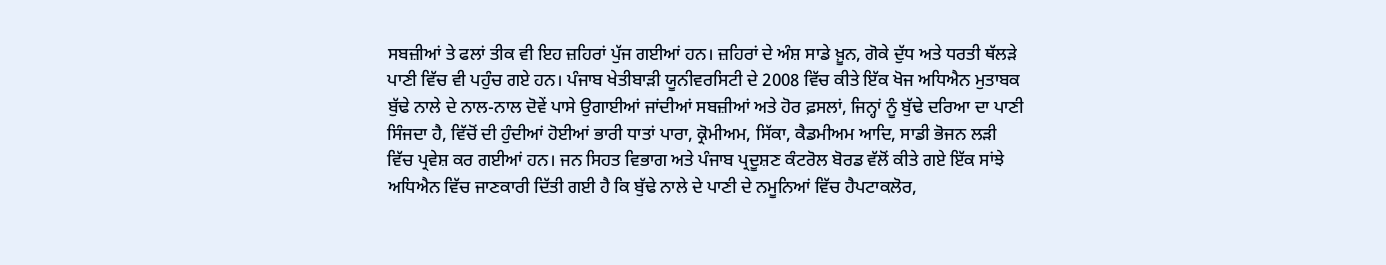ਸਬਜ਼ੀਆਂ ਤੇ ਫਲਾਂ ਤੀਕ ਵੀ ਇਹ ਜ਼ਹਿਰਾਂ ਪੁੱਜ ਗਈਆਂ ਹਨ। ਜ਼ਹਿਰਾਂ ਦੇ ਅੰਸ਼ ਸਾਡੇ ਖ਼ੂਨ, ਗੋਕੇ ਦੁੱਧ ਅਤੇ ਧਰਤੀ ਥੱਲੜੇ ਪਾਣੀ ਵਿੱਚ ਵੀ ਪਹੁੰਚ ਗਏ ਹਨ। ਪੰਜਾਬ ਖੇਤੀਬਾੜੀ ਯੂਨੀਵਰਸਿਟੀ ਦੇ 2008 ਵਿੱਚ ਕੀਤੇ ਇੱਕ ਖੋਜ ਅਧਿਐਨ ਮੁਤਾਬਕ ਬੁੱਢੇ ਨਾਲੇ ਦੇ ਨਾਲ-ਨਾਲ ਦੋਵੇਂ ਪਾਸੇ ਉਗਾਈਆਂ ਜਾਂਦੀਆਂ ਸਬਜ਼ੀਆਂ ਅਤੇ ਹੋਰ ਫ਼ਸਲਾਂ, ਜਿਨ੍ਹਾਂ ਨੂੰ ਬੁੱਢੇ ਦਰਿਆ ਦਾ ਪਾਣੀ ਸਿੰਜਦਾ ਹੈ, ਵਿੱਚੋਂ ਦੀ ਹੁੰਦੀਆਂ ਹੋਈਆਂ ਭਾਰੀ ਧਾਤਾਂ ਪਾਰਾ, ਕ੍ਰੋਮੀਅਮ, ਸਿੱਕਾ, ਕੈਡਮੀਅਮ ਆਦਿ, ਸਾਡੀ ਭੋਜਨ ਲੜੀ ਵਿੱਚ ਪ੍ਰਵੇਸ਼ ਕਰ ਗਈਆਂ ਹਨ। ਜਨ ਸਿਹਤ ਵਿਭਾਗ ਅਤੇ ਪੰਜਾਬ ਪ੍ਰਦੂਸ਼ਣ ਕੰਟਰੋਲ ਬੋਰਡ ਵੱਲੋਂ ਕੀਤੇ ਗਏ ਇੱਕ ਸਾਂਝੇ ਅਧਿਐਨ ਵਿੱਚ ਜਾਣਕਾਰੀ ਦਿੱਤੀ ਗਈ ਹੈ ਕਿ ਬੁੱਢੇ ਨਾਲੇ ਦੇ ਪਾਣੀ ਦੇ ਨਮੂਨਿਆਂ ਵਿੱਚ ਹੈਪਟਾਕਲੋਰ,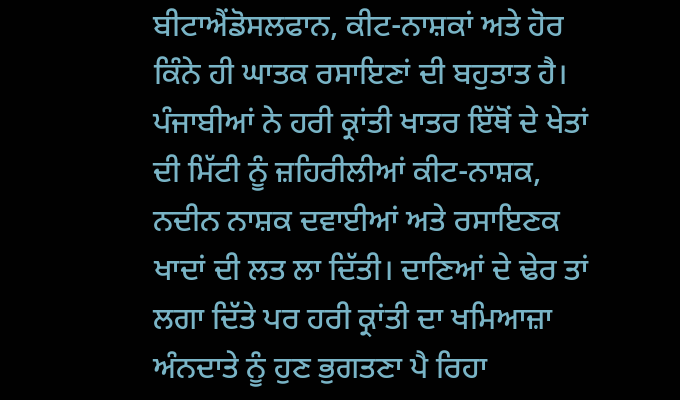ਬੀਟਾਐਂਡੋਸਲਫਾਨ, ਕੀਟ-ਨਾਸ਼ਕਾਂ ਅਤੇ ਹੋਰ ਕਿੰਨੇ ਹੀ ਘਾਤਕ ਰਸਾਇਣਾਂ ਦੀ ਬਹੁਤਾਤ ਹੈ। ਪੰਜਾਬੀਆਂ ਨੇ ਹਰੀ ਕ੍ਰਾਂਤੀ ਖਾਤਰ ਇੱਥੋਂ ਦੇ ਖੇਤਾਂ ਦੀ ਮਿੱਟੀ ਨੂੰ ਜ਼ਹਿਰੀਲੀਆਂ ਕੀਟ-ਨਾਸ਼ਕ, ਨਦੀਨ ਨਾਸ਼ਕ ਦਵਾਈਆਂ ਅਤੇ ਰਸਾਇਣਕ ਖਾਦਾਂ ਦੀ ਲਤ ਲਾ ਦਿੱਤੀ। ਦਾਣਿਆਂ ਦੇ ਢੇਰ ਤਾਂ ਲਗਾ ਦਿੱਤੇ ਪਰ ਹਰੀ ਕ੍ਰਾਂਤੀ ਦਾ ਖਮਿਆਜ਼ਾ ਅੰਨਦਾਤੇ ਨੂੰ ਹੁਣ ਭੁਗਤਣਾ ਪੈ ਰਿਹਾ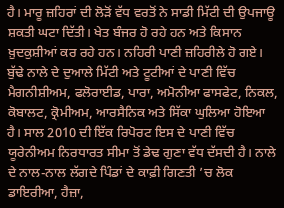ਹੈ। ਮਾਰੂ ਜ਼ਹਿਰਾਂ ਦੀ ਲੋੜੋਂ ਵੱਧ ਵਰਤੋਂ ਨੇ ਸਾਡੀ ਮਿੱਟੀ ਦੀ ਉਪਜਾਊ ਸ਼ਕਤੀ ਘਟਾ ਦਿੱਤੀ। ਖੇਤ ਬੰਜਰ ਹੋ ਰਹੇ ਹਨ ਅਤੇ ਕਿਸਾਨ ਖ਼ੁਦਕੁਸ਼ੀਆਂ ਕਰ ਰਹੇ ਹਨ। ਨਹਿਰੀ ਪਾਣੀ ਜ਼ਹਿਰੀਲੇ ਹੋ ਗਏ। ਬੁੱਢੇ ਨਾਲੇ ਦੇ ਦੁਆਲੇ ਮਿੱਟੀ ਅਤੇ ਟੂਟੀਆਂ ਦੇ ਪਾਣੀ ਵਿੱਚ ਮੈਗਨੀਸ਼ੀਅਮ, ਫਲੋਰਾਈਡ, ਪਾਰਾ, ਅਮੋਨੀਆ ਫਾਸਫੇਟ, ਨਿਕਲ, ਕੋਬਾਲਟ, ਕ੍ਰੋਮੀਅਮ, ਆਰਸੈਨਿਕ ਅਤੇ ਸਿੱਕਾ ਘੁਲਿਆ ਹੋਇਆ ਹੈ। ਸਾਲ 2010 ਦੀ ਇੱਕ ਰਿਪੋਰਟ ਇਸ ਦੇ ਪਾਣੀ ਵਿੱਚ ਯੂਰੇਨੀਅਮ ਨਿਰਧਾਰਤ ਸੀਮਾ ਤੋਂ ਡੇਢ ਗੁਣਾ ਵੱਧ ਦੱਸਦੀ ਹੈ। ਨਾਲੇ ਦੇ ਨਾਲ-ਨਾਲ ਲੱਗਦੇ ਪਿੰਡਾਂ ਦੇ ਕਾਫ਼ੀ ਗਿਣਤੀ ’ਚ ਲੋਕ ਡਾਇਰੀਆ, ਹੈਜ਼ਾ,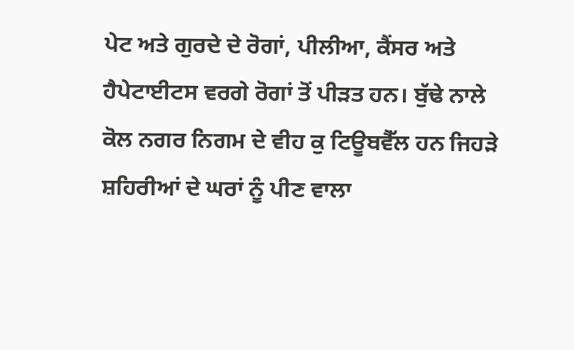ਪੇਟ ਅਤੇ ਗੁਰਦੇ ਦੇ ਰੋਗਾਂ, ਪੀਲੀਆ, ਕੈਂਸਰ ਅਤੇ ਹੈਪੇਟਾਈਟਸ ਵਰਗੇ ਰੋਗਾਂ ਤੋਂ ਪੀੜਤ ਹਨ। ਬੁੱਢੇ ਨਾਲੇ ਕੋਲ ਨਗਰ ਨਿਗਮ ਦੇ ਵੀਹ ਕੁ ਟਿਊਬਵੈੱਲ ਹਨ ਜਿਹੜੇ ਸ਼ਹਿਰੀਆਂ ਦੇ ਘਰਾਂ ਨੂੰ ਪੀਣ ਵਾਲਾ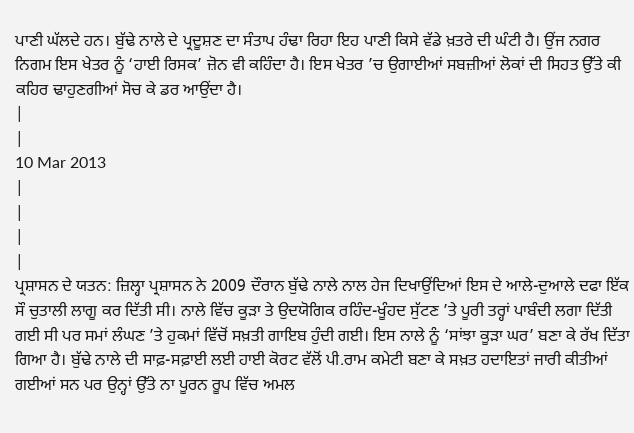ਪਾਣੀ ਘੱਲਦੇ ਹਨ। ਬੁੱਢੇ ਨਾਲੇ ਦੇ ਪ੍ਰਦੂਸ਼ਣ ਦਾ ਸੰਤਾਪ ਹੰਢਾ ਰਿਹਾ ਇਹ ਪਾਣੀ ਕਿਸੇ ਵੱਡੇ ਖ਼ਤਰੇ ਦੀ ਘੰਟੀ ਹੈ। ਉਂਜ ਨਗਰ ਨਿਗਮ ਇਸ ਖੇਤਰ ਨੂੰ ‘ਹਾਈ ਰਿਸਕ’ ਜ਼ੋਨ ਵੀ ਕਹਿੰਦਾ ਹੈ। ਇਸ ਖੇਤਰ ’ਚ ਉਗਾਈਆਂ ਸਬਜ਼ੀਆਂ ਲੋਕਾਂ ਦੀ ਸਿਹਤ ਉੱਤੇ ਕੀ ਕਹਿਰ ਢਾਹੁਣਗੀਆਂ ਸੋਚ ਕੇ ਡਰ ਆਉਂਦਾ ਹੈ।
|
|
10 Mar 2013
|
|
|
|
ਪ੍ਰਸ਼ਾਸਨ ਦੇ ਯਤਨ: ਜ਼ਿਲ੍ਹਾ ਪ੍ਰਸ਼ਾਸਨ ਨੇ 2009 ਦੌਰਾਨ ਬੁੱਢੇ ਨਾਲੇ ਨਾਲ ਹੇਜ ਦਿਖਾਉਂਦਿਆਂ ਇਸ ਦੇ ਆਲੇ-ਦੁਆਲੇ ਦਫਾ ਇੱਕ ਸੌ ਚੁਤਾਲੀ ਲਾਗੂ ਕਰ ਦਿੱਤੀ ਸੀ। ਨਾਲੇ ਵਿੱਚ ਕੂੜਾ ਤੇ ਉਦਯੋਗਿਕ ਰਹਿੰਦ-ਖੂੰਹਦ ਸੁੱਟਣ ’ਤੇ ਪੂਰੀ ਤਰ੍ਹਾਂ ਪਾਬੰਦੀ ਲਗਾ ਦਿੱਤੀ ਗਈ ਸੀ ਪਰ ਸਮਾਂ ਲੰਘਣ ’ਤੇ ਹੁਕਮਾਂ ਵਿੱਚੋਂ ਸਖ਼ਤੀ ਗਾਇਬ ਹੁੰਦੀ ਗਈ। ਇਸ ਨਾਲੇ ਨੂੰ ‘ਸਾਂਝਾ ਕੂੜਾ ਘਰ’ ਬਣਾ ਕੇ ਰੱਖ ਦਿੱਤਾ ਗਿਆ ਹੈ। ਬੁੱਢੇ ਨਾਲੇ ਦੀ ਸਾਫ਼-ਸਫ਼ਾਈ ਲਈ ਹਾਈ ਕੋਰਟ ਵੱਲੋਂ ਪੀ.ਰਾਮ ਕਮੇਟੀ ਬਣਾ ਕੇ ਸਖ਼ਤ ਹਦਾਇਤਾਂ ਜਾਰੀ ਕੀਤੀਆਂ ਗਈਆਂ ਸਨ ਪਰ ਉਨ੍ਹਾਂ ਉੱਤੇ ਨਾ ਪੂਰਨ ਰੂਪ ਵਿੱਚ ਅਮਲ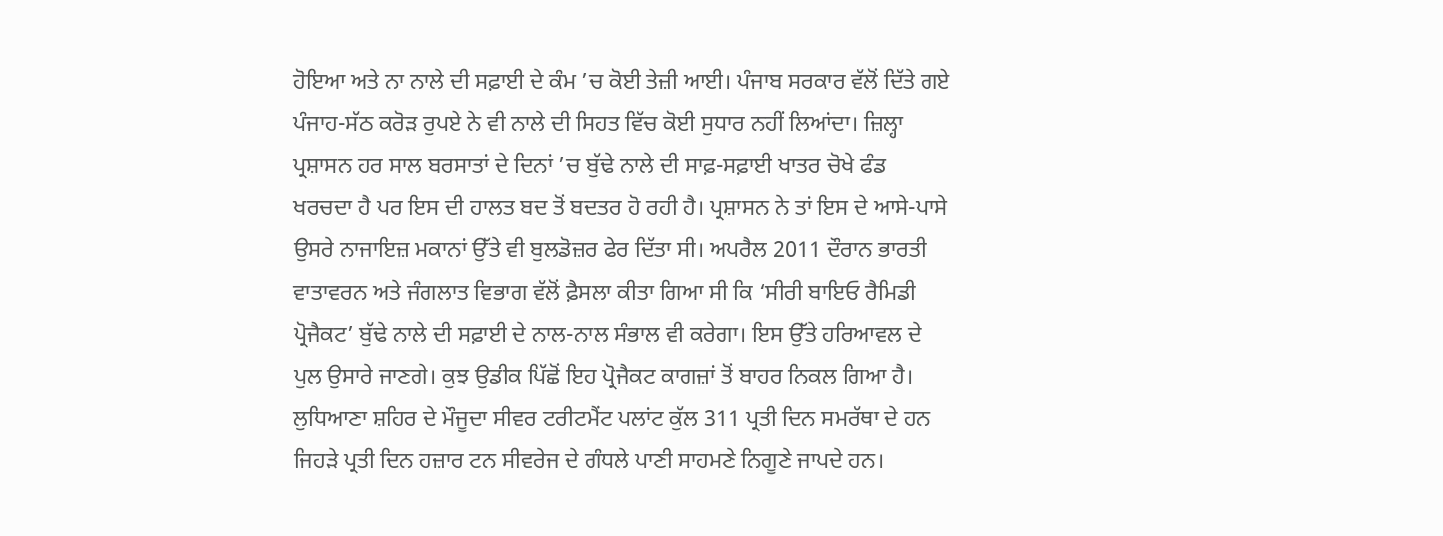ਹੋਇਆ ਅਤੇ ਨਾ ਨਾਲੇ ਦੀ ਸਫ਼ਾਈ ਦੇ ਕੰਮ ’ਚ ਕੋਈ ਤੇਜ਼ੀ ਆਈ। ਪੰਜਾਬ ਸਰਕਾਰ ਵੱਲੋਂ ਦਿੱਤੇ ਗਏ ਪੰਜਾਹ-ਸੱਠ ਕਰੋੜ ਰੁਪਏ ਨੇ ਵੀ ਨਾਲੇ ਦੀ ਸਿਹਤ ਵਿੱਚ ਕੋਈ ਸੁਧਾਰ ਨਹੀਂ ਲਿਆਂਦਾ। ਜ਼ਿਲ੍ਹਾ ਪ੍ਰਸ਼ਾਸਨ ਹਰ ਸਾਲ ਬਰਸਾਤਾਂ ਦੇ ਦਿਨਾਂ ’ਚ ਬੁੱਢੇ ਨਾਲੇ ਦੀ ਸਾਫ਼-ਸਫ਼ਾਈ ਖਾਤਰ ਚੋਖੇ ਫੰਡ ਖਰਚਦਾ ਹੈ ਪਰ ਇਸ ਦੀ ਹਾਲਤ ਬਦ ਤੋਂ ਬਦਤਰ ਹੋ ਰਹੀ ਹੈ। ਪ੍ਰਸ਼ਾਸਨ ਨੇ ਤਾਂ ਇਸ ਦੇ ਆਸੇ-ਪਾਸੇ ਉਸਰੇ ਨਾਜਾਇਜ਼ ਮਕਾਨਾਂ ਉੱਤੇ ਵੀ ਬੁਲਡੋਜ਼ਰ ਫੇਰ ਦਿੱਤਾ ਸੀ। ਅਪਰੈਲ 2011 ਦੌਰਾਨ ਭਾਰਤੀ ਵਾਤਾਵਰਨ ਅਤੇ ਜੰਗਲਾਤ ਵਿਭਾਗ ਵੱਲੋਂ ਫ਼ੈਸਲਾ ਕੀਤਾ ਗਿਆ ਸੀ ਕਿ ‘ਸੀਰੀ ਬਾਇਓ ਰੈਮਿਡੀ ਪ੍ਰੋਜੈਕਟ’ ਬੁੱਢੇ ਨਾਲੇ ਦੀ ਸਫ਼ਾਈ ਦੇ ਨਾਲ-ਨਾਲ ਸੰਭਾਲ ਵੀ ਕਰੇਗਾ। ਇਸ ਉੱਤੇ ਹਰਿਆਵਲ ਦੇ ਪੁਲ ਉਸਾਰੇ ਜਾਣਗੇ। ਕੁਝ ਉਡੀਕ ਪਿੱਛੋਂ ਇਹ ਪ੍ਰੋਜੈਕਟ ਕਾਗਜ਼ਾਂ ਤੋਂ ਬਾਹਰ ਨਿਕਲ ਗਿਆ ਹੈ। ਲੁਧਿਆਣਾ ਸ਼ਹਿਰ ਦੇ ਮੌਜੂਦਾ ਸੀਵਰ ਟਰੀਟਮੈਂਟ ਪਲਾਂਟ ਕੁੱਲ 311 ਪ੍ਰਤੀ ਦਿਨ ਸਮਰੱਥਾ ਦੇ ਹਨ ਜਿਹੜੇ ਪ੍ਰਤੀ ਦਿਨ ਹਜ਼ਾਰ ਟਨ ਸੀਵਰੇਜ ਦੇ ਗੰਧਲੇ ਪਾਣੀ ਸਾਹਮਣੇ ਨਿਗੂਣੇ ਜਾਪਦੇ ਹਨ।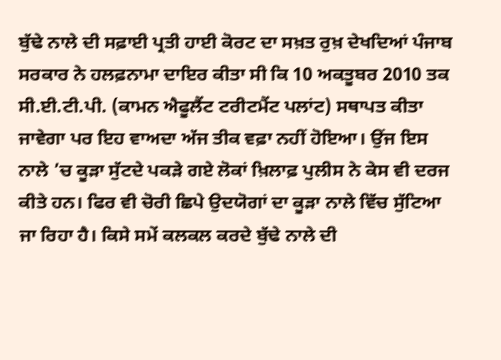ਬੁੱਢੇ ਨਾਲੇ ਦੀ ਸਫ਼ਾਈ ਪ੍ਰਤੀ ਹਾਈ ਕੋਰਟ ਦਾ ਸਖ਼ਤ ਰੁਖ਼ ਦੇਖਦਿਆਂ ਪੰਜਾਬ ਸਰਕਾਰ ਨੇ ਹਲਫ਼ਨਾਮਾ ਦਾਇਰ ਕੀਤਾ ਸੀ ਕਿ 10 ਅਕਤੂਬਰ 2010 ਤਕ ਸੀ.ਈ.ਟੀ.ਪੀ. (ਕਾਮਨ ਐਫੂਲੈਂਟ ਟਰੀਟਮੈਂਟ ਪਲਾਂਟ) ਸਥਾਪਤ ਕੀਤਾ ਜਾਵੇਗਾ ਪਰ ਇਹ ਵਾਅਦਾ ਅੱਜ ਤੀਕ ਵਫ਼ਾ ਨਹੀਂ ਹੋਇਆ। ਉਂਜ ਇਸ ਨਾਲੇ ’ਚ ਕੂੜਾ ਸੁੱਟਦੇ ਪਕੜੇ ਗਏ ਲੋਕਾਂ ਖ਼ਿਲਾਫ਼ ਪੁਲੀਸ ਨੇ ਕੇਸ ਵੀ ਦਰਜ ਕੀਤੇ ਹਨ। ਫਿਰ ਵੀ ਚੋਰੀ ਛਿਪੇ ਉਦਯੋਗਾਂ ਦਾ ਕੂੜਾ ਨਾਲੇ ਵਿੱਚ ਸੁੱਟਿਆ ਜਾ ਰਿਹਾ ਹੈ। ਕਿਸੇ ਸਮੇਂ ਕਲਕਲ ਕਰਦੇ ਬੁੱਢੇ ਨਾਲੇ ਦੀ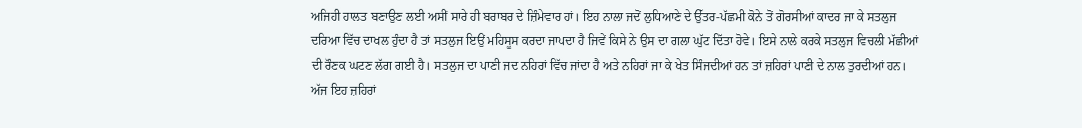ਅਜਿਹੀ ਹਾਲਤ ਬਣਾਉਣ ਲਈ ਅਸੀਂ ਸਾਰੇ ਹੀ ਬਰਾਬਰ ਦੇ ਜ਼ਿੰਮੇਵਾਰ ਹਾਂ। ਇਹ ਨਾਲਾ ਜਦੋਂ ਲੁਧਿਆਣੇ ਦੇ ਉੱਤਰ-ਪੱਛਮੀ ਕੋਨੇ ਤੋਂ ਗੋਰਸੀਆਂ ਕਾਦਰ ਜਾ ਕੇ ਸਤਲੁਜ ਦਰਿਆ ਵਿੱਚ ਦਾਖਲ ਹੁੰਦਾ ਹੈ ਤਾਂ ਸਤਲੁਜ ਇਉਂ ਮਹਿਸੂਸ ਕਰਦਾ ਜਾਪਦਾ ਹੈ ਜਿਵੇਂ ਕਿਸੇ ਨੇ ਉਸ ਦਾ ਗਲਾ ਘੁੱਟ ਦਿੱਤਾ ਹੋਵੇ। ਇਸੇ ਨਾਲੇ ਕਰਕੇ ਸਤਲੁਜ ਵਿਚਲੀ ਮੱਛੀਆਂ ਦੀ ਰੌਣਕ ਘਟਣ ਲੱਗ ਗਈ ਹੈ। ਸਤਲੁਜ ਦਾ ਪਾਣੀ ਜਦ ਨਹਿਰਾਂ ਵਿੱਚ ਜਾਂਦਾ ਹੈ ਅਤੇ ਨਹਿਰਾਂ ਜਾ ਕੇ ਖੇਤ ਸਿੰਜਦੀਆਂ ਹਨ ਤਾਂ ਜ਼ਹਿਰਾਂ ਪਾਣੀ ਦੇ ਨਾਲ ਤੁਰਦੀਆਂ ਹਨ। ਅੱਜ ਇਹ ਜ਼ਹਿਰਾਂ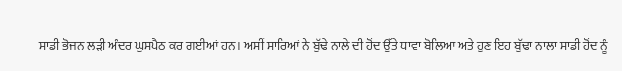ਸਾਡੀ ਭੋਜਨ ਲੜੀ ਅੰਦਰ ਘੁਸਪੈਠ ਕਰ ਗਈਆਂ ਹਨ। ਅਸੀਂ ਸਾਰਿਆਂ ਨੇ ਬੁੱਢੇ ਨਾਲੇ ਦੀ ਹੋਂਦ ਉੱਤੇ ਧਾਵਾ ਬੋਲਿਆ ਅਤੇ ਹੁਣ ਇਹ ਬੁੱਢਾ ਨਾਲਾ ਸਾਡੀ ਹੋਂਦ ਨੂੰ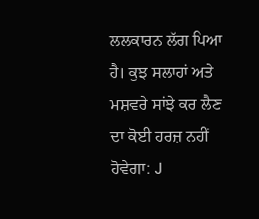ਲਲਕਾਰਨ ਲੱਗ ਪਿਆ ਹੈ। ਕੁਝ ਸਲਾਹਾਂ ਅਤੇ ਮਸ਼ਵਰੇ ਸਾਂਝੇ ਕਰ ਲੈਣ ਦਾ ਕੋਈ ਹਰਜ਼ ਨਹੀਂ ਹੋਵੇਗਾ: J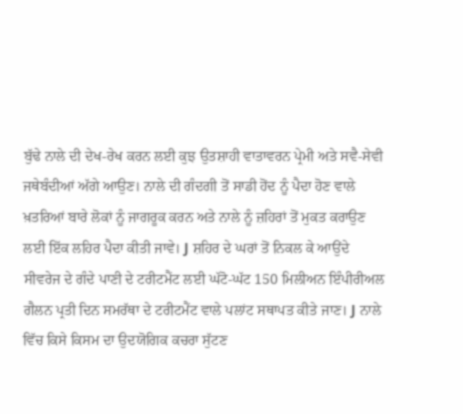ਬੁੱਢੇ ਨਾਲੇ ਦੀ ਦੇਖ-ਰੇਖ ਕਰਨ ਲਈ ਕੁਝ ਉਤਸ਼ਾਹੀ ਵਾਤਾਵਰਨ ਪ੍ਰੇਮੀ ਅਤੇ ਸਵੈ-ਸੇਵੀ ਜਥੇਬੰਦੀਆਂ ਅੱਗੇ ਆਉਣ। ਨਾਲੇ ਦੀ ਗੰਦਗੀ ਤੋਂ ਸਾਡੀ ਹੋਂਦ ਨੂੰ ਪੈਦਾ ਹੋਣ ਵਾਲੇ ਖ਼ਤਰਿਆਂ ਬਾਰੇ ਲੋਕਾਂ ਨੂੰ ਜਾਗਰੂਕ ਕਰਨ ਅਤੇ ਨਾਲੇ ਨੂੰ ਜ਼ਹਿਰਾਂ ਤੋਂ ਮੁਕਤ ਕਰਾਉਣ ਲਈ ਇੱਕ ਲਹਿਰ ਪੈਦਾ ਕੀਤੀ ਜਾਵੇ। J ਸ਼ਹਿਰ ਦੇ ਘਰਾਂ ਤੋਂ ਨਿਕਲ ਕੇ ਆਉਂਦੇ ਸੀਵਰੇਜ ਦੇ ਗੰਦੇ ਪਾਣੀ ਦੇ ਟਰੀਟਮੈਂਟ ਲਈ ਘੱਟੋ-ਘੱਟ 150 ਮਿਲੀਅਨ ਇੰਪੀਰੀਅਲ ਗੈਲਨ ਪ੍ਰਤੀ ਦਿਨ ਸਮਰੱਥਾ ਦੇ ਟਰੀਟਮੈਂਟ ਵਾਲੇ ਪਲਾਂਟ ਸਥਾਪਤ ਕੀਤੇ ਜਾਣ। J ਨਾਲੇ ਵਿੱਚ ਕਿਸੇ ਕਿਸਮ ਦਾ ਉਦਯੋਗਿਕ ਕਚਰਾ ਸੁੱਟਣ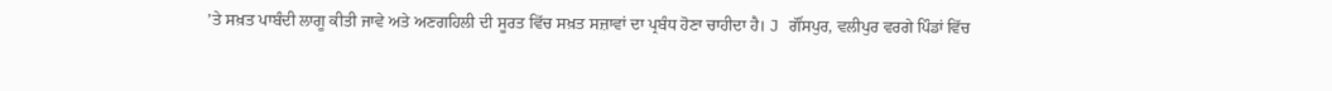’ਤੇ ਸਖ਼ਤ ਪਾਬੰਦੀ ਲਾਗੂ ਕੀਤੀ ਜਾਵੇ ਅਤੇ ਅਣਗਹਿਲੀ ਦੀ ਸੂਰਤ ਵਿੱਚ ਸਖ਼ਤ ਸਜ਼ਾਵਾਂ ਦਾ ਪ੍ਰਬੰਧ ਹੋਣਾ ਚਾਹੀਦਾ ਹੈ। J ਗੌਂਸਪੁਰ, ਵਲੀਪੁਰ ਵਰਗੇ ਪਿੰਡਾਂ ਵਿੱਚ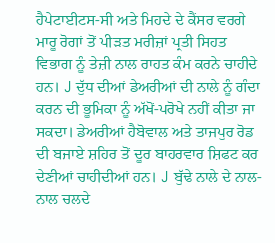ਹੈਪੇਟਾਈਟਸ-ਸੀ ਅਤੇ ਮਿਹਦੇ ਦੇ ਕੈਂਸਰ ਵਰਗੇ ਮਾਰੂ ਰੋਗਾਂ ਤੋਂ ਪੀੜਤ ਮਰੀਜ਼ਾਂ ਪ੍ਰਤੀ ਸਿਹਤ ਵਿਭਾਗ ਨੂੰ ਤੇਜ਼ੀ ਨਾਲ ਰਾਹਤ ਕੰਮ ਕਰਨੇ ਚਾਹੀਦੇ ਹਨ। J ਦੁੱਧ ਦੀਆਂ ਡੇਅਰੀਆਂ ਦੀ ਨਾਲੇ ਨੂੰ ਗੰਦਾ ਕਰਨ ਦੀ ਭੂਮਿਕਾ ਨੂੰ ਅੱਖੋਂ-ਪਰੋਖੇ ਨਹੀਂ ਕੀਤਾ ਜਾ ਸਕਦਾ। ਡੇਅਰੀਆਂ ਹੈਬੋਵਾਲ ਅਤੇ ਤਾਜਪੁਰ ਰੋਡ ਦੀ ਬਜਾਏ ਸ਼ਹਿਰ ਤੋਂ ਦੂਰ ਬਾਹਰਵਾਰ ਸ਼ਿਫਟ ਕਰ ਦੇਣੀਆਂ ਚਾਹੀਦੀਆਂ ਹਨ। J ਬੁੱਢੇ ਨਾਲੇ ਦੇ ਨਾਲ-ਨਾਲ ਚਲਦੇ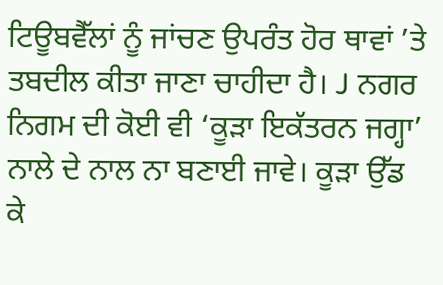ਟਿਊਬਵੈੱਲਾਂ ਨੂੰ ਜਾਂਚਣ ਉਪਰੰਤ ਹੋਰ ਥਾਵਾਂ ’ਤੇ ਤਬਦੀਲ ਕੀਤਾ ਜਾਣਾ ਚਾਹੀਦਾ ਹੈ। J ਨਗਰ ਨਿਗਮ ਦੀ ਕੋਈ ਵੀ ‘ਕੂੜਾ ਇਕੱਤਰਨ ਜਗ੍ਹਾ’ ਨਾਲੇ ਦੇ ਨਾਲ ਨਾ ਬਣਾਈ ਜਾਵੇ। ਕੂੜਾ ਉੱਡ ਕੇ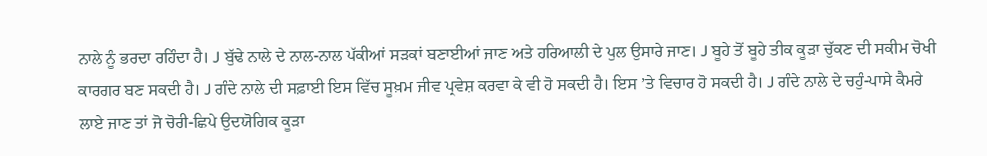ਨਾਲੇ ਨੂੰ ਭਰਦਾ ਰਹਿੰਦਾ ਹੈ। J ਬੁੱਢੇ ਨਾਲੇ ਦੇ ਨਾਲ-ਨਾਲ ਪੱਕੀਆਂ ਸੜਕਾਂ ਬਣਾਈਆਂ ਜਾਣ ਅਤੇ ਹਰਿਆਲੀ ਦੇ ਪੁਲ ਉਸਾਰੇ ਜਾਣ। J ਬੂਹੇ ਤੋਂ ਬੂਹੇ ਤੀਕ ਕੂੜਾ ਚੁੱਕਣ ਦੀ ਸਕੀਮ ਚੋਖੀ ਕਾਰਗਰ ਬਣ ਸਕਦੀ ਹੈ। J ਗੰਦੇ ਨਾਲੇ ਦੀ ਸਫ਼ਾਈ ਇਸ ਵਿੱਚ ਸੂਖ਼ਮ ਜੀਵ ਪ੍ਰਵੇਸ਼ ਕਰਵਾ ਕੇ ਵੀ ਹੋ ਸਕਦੀ ਹੈ। ਇਸ ’ਤੇ ਵਿਚਾਰ ਹੋ ਸਕਦੀ ਹੈ। J ਗੰਦੇ ਨਾਲੇ ਦੇ ਚਹੁੰ-ਪਾਸੇ ਕੈਮਰੇ ਲਾਏ ਜਾਣ ਤਾਂ ਜੋ ਚੋਰੀ-ਛਿਪੇ ਉਦਯੋਗਿਕ ਕੂੜਾ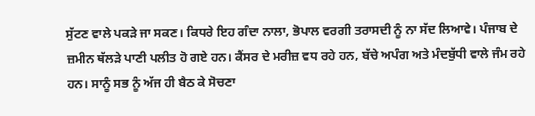ਸੁੱਟਣ ਵਾਲੇ ਪਕੜੇ ਜਾ ਸਕਣ। ਕਿਧਰੇ ਇਹ ਗੰਦਾ ਨਾਲਾ, ਭੋਪਾਲ ਵਰਗੀ ਤਰਾਸਦੀ ਨੂੰ ਨਾ ਸੱਦ ਲਿਆਵੇ। ਪੰਜਾਬ ਦੇ ਜ਼ਮੀਨ ਥੱਲੜੇ ਪਾਣੀ ਪਲੀਤ ਹੋ ਗਏ ਹਨ। ਕੈਂਸਰ ਦੇ ਮਰੀਜ਼ ਵਧ ਰਹੇ ਹਨ, ਬੱਚੇ ਅਪੰਗ ਅਤੇ ਮੰਦਬੁੱਧੀ ਵਾਲੇ ਜੰਮ ਰਹੇ ਹਨ। ਸਾਨੂੰ ਸਭ ਨੂੰ ਅੱਜ ਹੀ ਬੈਠ ਕੇ ਸੋਚਣਾ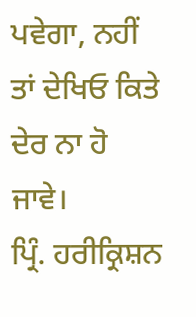ਪਵੇਗਾ, ਨਹੀਂ ਤਾਂ ਦੇਖਿਓ ਕਿਤੇ ਦੇਰ ਨਾ ਹੋ ਜਾਵੇ।
ਪ੍ਰਿੰ. ਹਰੀਕ੍ਰਿਸ਼ਨ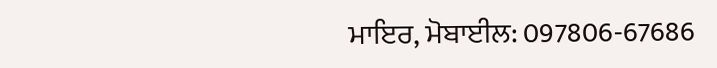ਮਾਇਰ, ਮੋਬਾਈਲ: 097806-67686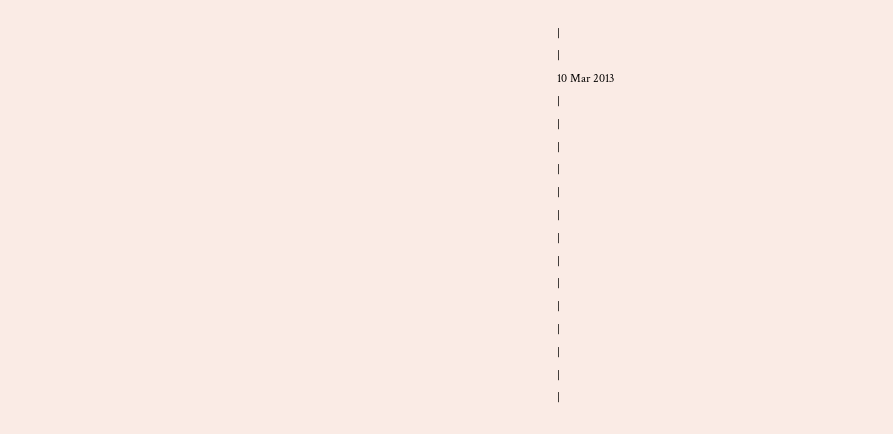|
|
10 Mar 2013
|
|
|
|
|
|
|
|
|
|
|
|
|
|